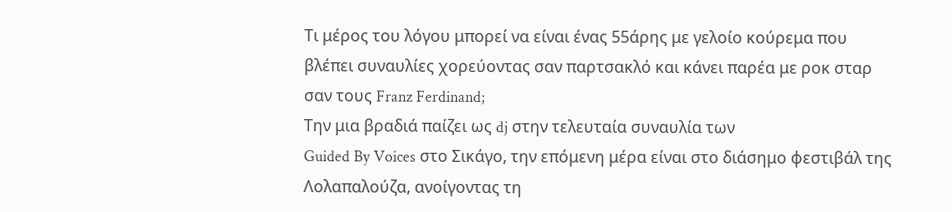Τι μέρος του λόγου μπορεί να είναι ένας 55άρης με γελοίο κούρεμα που βλέπει συναυλίες χορεύοντας σαν παρτσακλό και κάνει παρέα με ροκ σταρ σαν τους Franz Ferdinand;
Την μια βραδιά παίζει ως dj στην τελευταία συναυλία των
Guided By Voices στο Σικάγο, την επόμενη μέρα είναι στο διάσημο φεστιβάλ της
Λολαπαλούζα, ανοίγοντας τη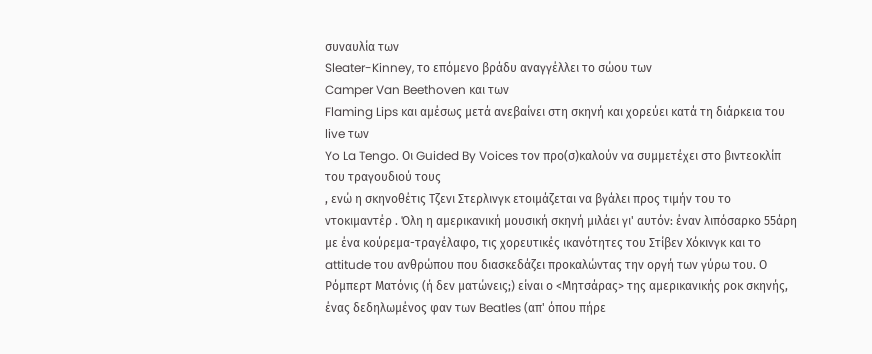συναυλία των
Sleater-Kinney, το επόμενο βράδυ αναγγέλλει το σώου των
Camper Van Beethoven και των
Flaming Lips και αμέσως μετά ανεβαίνει στη σκηνή και χορεύει κατά τη διάρκεια του live των
Yo La Tengo. Οι Guided By Voices τον προ(σ)καλούν να συμμετέχει στο βιντεοκλίπ του τραγουδιού τους
, ενώ η σκηνοθέτις Τζενι Στερλινγκ ετοιμάζεται να βγάλει προς τιμήν του το ντοκιμαντέρ . Όλη η αμερικανική μουσική σκηνή μιλάει γι' αυτόν: έναν λιπόσαρκο 55άρη με ένα κούρεμα-τραγέλαφο, τις χορευτικές ικανότητες του Στίβεν Χόκινγκ και το attitude του ανθρώπου που διασκεδάζει προκαλώντας την οργή των γύρω του. Ο Ρόμπερτ Ματόνις (ή δεν ματώνεις;) είναι ο <Μητσάρας> της αμερικανικής ροκ σκηνής, ένας δεδηλωμένος φαν των Beatles (απ' όπου πήρε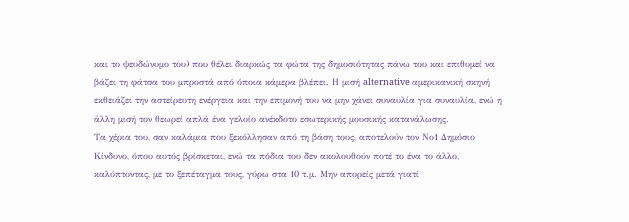και το ψευδώνυμο του) που θέλει διαρκώς τα φώτα της δημοσιότητας πάνω του και επιθυμεί να βάζει τη φάτσα του μπροστά από όποια κάμερα βλέπει. Η μισή alternative αμερικανική σκηνή εκθειάζει την αστείρευτη ενέργεια και την επιμονή του να μην χάνει συναυλία για συναυλία, ενώ η άλλη μισή τον θεωρεί απλά ένα γελοίο ανέκδοτο εσωτερικής μουσικής κατανάλωσης.
Τα χέρια του, σαν καλάμια που ξεκόλλησαν από τη βάση τους, αποτελούν τον Νο1 Δημόσιο Κίνδυνο, όπου αυτός βρίσκεται, ενώ τα πόδια του δεν ακολουθούν ποτέ το ένα το άλλο, καλύπτοντας, με το ξεπέταγμα τους, γύρω στα 10 τ.μ. Μην απορείς μετά γιατί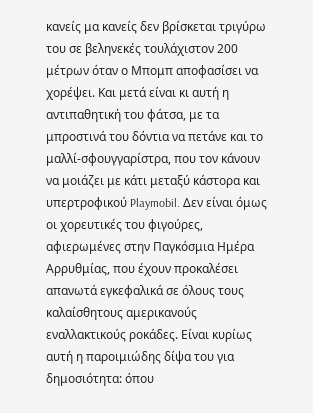κανείς μα κανείς δεν βρίσκεται τριγύρω του σε βεληνεκές τουλάχιστον 200 μέτρων όταν ο Μπομπ αποφασίσει να χορέψει. Και μετά είναι κι αυτή η αντιπαθητική του φάτσα, με τα μπροστινά του δόντια να πετάνε και το μαλλί-σφουγγαρίστρα, που τον κάνουν να μοιάζει με κάτι μεταξύ κάστορα και υπερτροφικού Playmobil. Δεν είναι όμως οι χορευτικές του φιγούρες, αφιερωμένες στην Παγκόσμια Ημέρα Αρρυθμίας, που έχουν προκαλέσει απανωτά εγκεφαλικά σε όλους τους καλαίσθητους αμερικανούς εναλλακτικούς ροκάδες. Είναι κυρίως αυτή η παροιμιώδης δίψα του για δημοσιότητα: όπου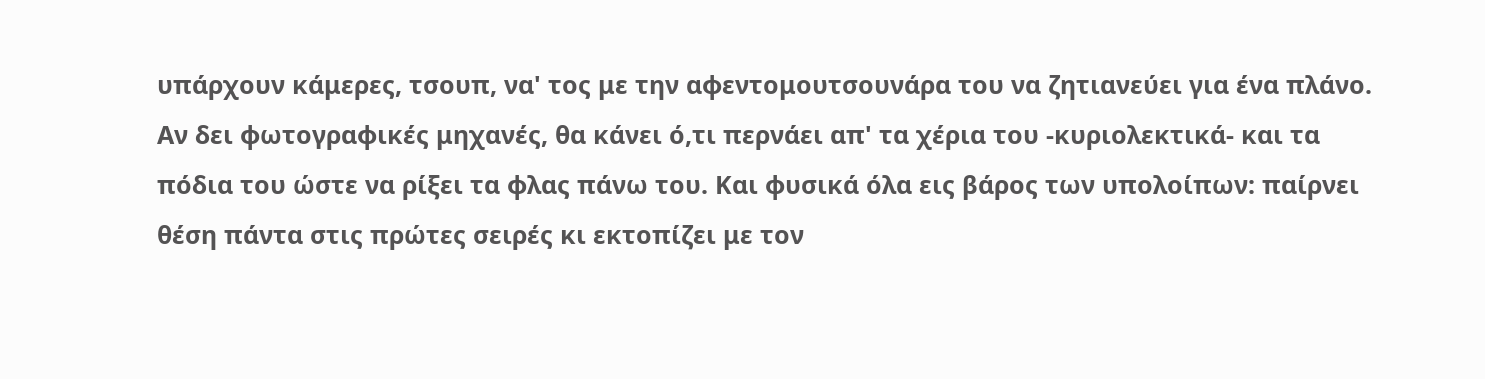υπάρχουν κάμερες, τσουπ, να' τος με την αφεντομουτσουνάρα του να ζητιανεύει για ένα πλάνο. Αν δει φωτογραφικές μηχανές, θα κάνει ό,τι περνάει απ' τα χέρια του -κυριολεκτικά- και τα πόδια του ώστε να ρίξει τα φλας πάνω του. Και φυσικά όλα εις βάρος των υπολοίπων: παίρνει θέση πάντα στις πρώτες σειρές κι εκτοπίζει με τον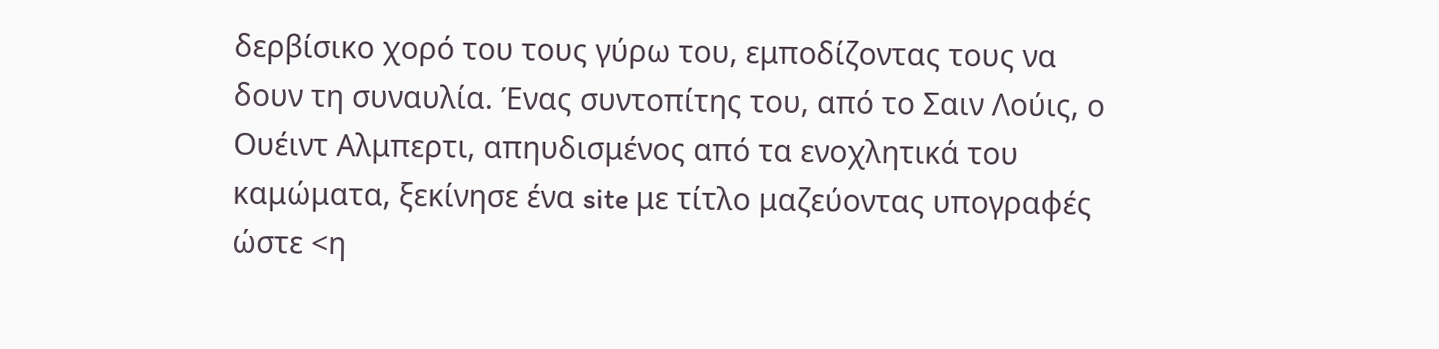δερβίσικο χορό του τους γύρω του, εμποδίζοντας τους να δουν τη συναυλία. Ένας συντοπίτης του, από το Σαιν Λούις, ο Ουέιντ Αλμπερτι, απηυδισμένος από τα ενοχλητικά του καμώματα, ξεκίνησε ένα site με τίτλο μαζεύοντας υπογραφές ώστε <η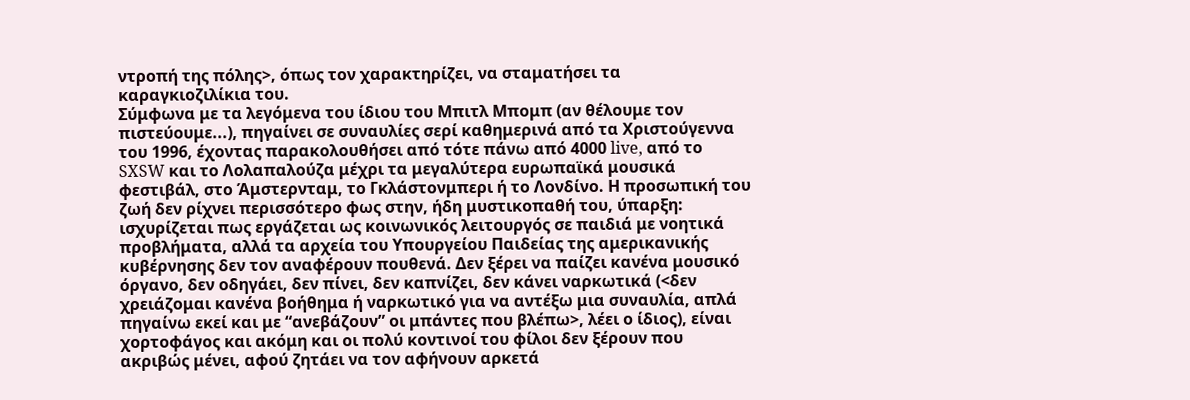ντροπή της πόλης>, όπως τον χαρακτηρίζει, να σταματήσει τα καραγκιοζιλίκια του.
Σύμφωνα με τα λεγόμενα του ίδιου του Μπιτλ Μπομπ (αν θέλουμε τον πιστεύουμε...), πηγαίνει σε συναυλίες σερί καθημερινά από τα Χριστούγεννα του 1996, έχοντας παρακολουθήσει από τότε πάνω από 4000 live, από το SXSW και το Λολαπαλούζα μέχρι τα μεγαλύτερα ευρωπαϊκά μουσικά φεστιβάλ, στο Άμστερνταμ, το Γκλάστονμπερι ή το Λονδίνο. Η προσωπική του ζωή δεν ρίχνει περισσότερο φως στην, ήδη μυστικοπαθή του, ύπαρξη: ισχυρίζεται πως εργάζεται ως κοινωνικός λειτουργός σε παιδιά με νοητικά προβλήματα, αλλά τα αρχεία του Υπουργείου Παιδείας της αμερικανικής κυβέρνησης δεν τον αναφέρουν πουθενά. Δεν ξέρει να παίζει κανένα μουσικό όργανο, δεν οδηγάει, δεν πίνει, δεν καπνίζει, δεν κάνει ναρκωτικά (<δεν χρειάζομαι κανένα βοήθημα ή ναρκωτικό για να αντέξω μια συναυλία, απλά πηγαίνω εκεί και με “ανεβάζουν” οι μπάντες που βλέπω>, λέει ο ίδιος), είναι χορτοφάγος και ακόμη και οι πολύ κοντινοί του φίλοι δεν ξέρουν που ακριβώς μένει, αφού ζητάει να τον αφήνουν αρκετά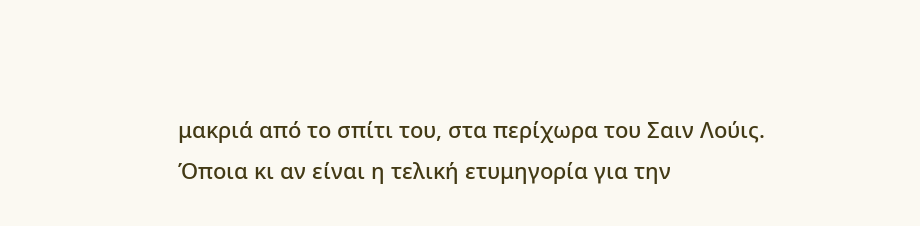μακριά από το σπίτι του, στα περίχωρα του Σαιν Λούις.
Όποια κι αν είναι η τελική ετυμηγορία για την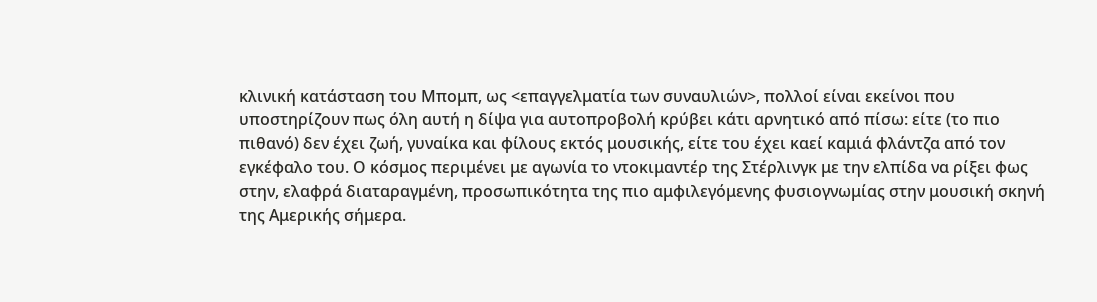κλινική κατάσταση του Μπομπ, ως <επαγγελματία των συναυλιών>, πολλοί είναι εκείνοι που υποστηρίζουν πως όλη αυτή η δίψα για αυτοπροβολή κρύβει κάτι αρνητικό από πίσω: είτε (το πιο πιθανό) δεν έχει ζωή, γυναίκα και φίλους εκτός μουσικής, είτε του έχει καεί καμιά φλάντζα από τον εγκέφαλο του. Ο κόσμος περιμένει με αγωνία το ντοκιμαντέρ της Στέρλινγκ με την ελπίδα να ρίξει φως στην, ελαφρά διαταραγμένη, προσωπικότητα της πιο αμφιλεγόμενης φυσιογνωμίας στην μουσική σκηνή της Αμερικής σήμερα.